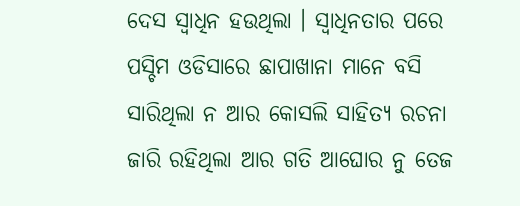ଦେସ ସ୍ୱାଧିନ ହଉଥିଲା । ସ୍ୱାଧିନତାର ପରେ ପସ୍ଚିମ ଓଡିସାରେ ଛାପାଖାନା ମାନେ ବସି ସାରିଥିଲା ନ ଆର କୋସଲି ସାହିତ୍ୟ ରଚନା ଜାରି ରହିଥିଲା ଆର ଗତି ଆଘୋର ନୁ ତେଜ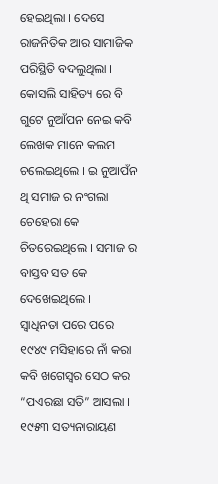ହେଇଥିଲା । ଦେସେ ରାଜନିତିକ ଆର ସାମାଜିକ ପରିସ୍ଥିତି ବଦଲୁଥିଲା । କୋସଲି ସାହିତ୍ୟ ରେ ବି ଗୁଟେ ନୁଆଁପନ ନେଇ କବି ଲେଖକ ମାନେ କଲମ ଚଲେଇଥିଲେ । ଇ ନୁଆପଁନ ଥି ସମାଜ ର ନଂଗଲା ଚେହେରା କେ ଚିତରେଇଥିଲେ । ସମାଜ ର ବାସ୍ତବ ସତ କେ ଦେଖେଇଥିଲେ ।
ସ୍ୱାଧିନତା ପରେ ପରେ ୧୯୪୯ ମସିହାରେ ନାଁ କରା କବି ଖଗେସ୍ୱର ସେଠ କର “ପଏରଛା ସତି” ଆସଲା ।
୧୯୫୩ ସତ୍ୟନାରାୟଣ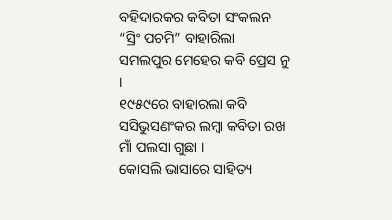ବହିଦାରକର କବିତା ସଂକଲନ “ସ୍ରିଂ ପଚମି” ବାହାରିଲା ସମଲପୁର ମେହେର କବି ପ୍ରେସ ନୁ ।
୧୯୫୯ରେ ବାହାରଲା କବି ସସିଭୁସଣଂକର ଲମ୍ବା କବିତା ରଖ ମାଁ ପଲସା ଗୁଛା ।
କୋସଲି ଭାସାରେ ସାହିତ୍ୟ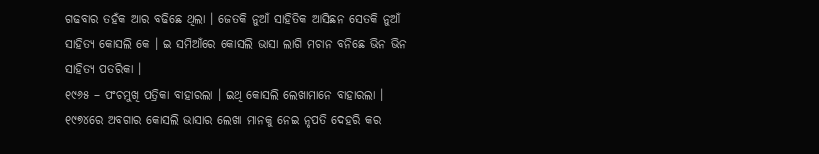ଗଢବାର ତହଁକ ଆର ବଢିଛେ ଥିଲା । ଜେତକି ନୁଆଁ ସାହିତିକ ଆସିଛନ ସେତକି ନୁଆଁ ସାହିତ୍ୟ କୋସଲି କେ । ଇ ସମିଆଁରେ କୋସଲି ଭାସା ଲାଗି ମଚାନ ବନିଛେ ଭିନ ଭିନ ସାହିତ୍ୟ ପତରିକା ।
୧୯୬୫ – ପଂଚମୁଖି ପତ୍ରିକା ବାହାରଲା । ଇଥି କୋସଲି ଲେଖାମାନେ ବାହାରଲା । ୧୯୭୪ରେ ଅବଗାର କୋସଲି ଭାସାର ଲେଖା ମାନକୁ ନେଇ ନୃପତି ଦେହରି କର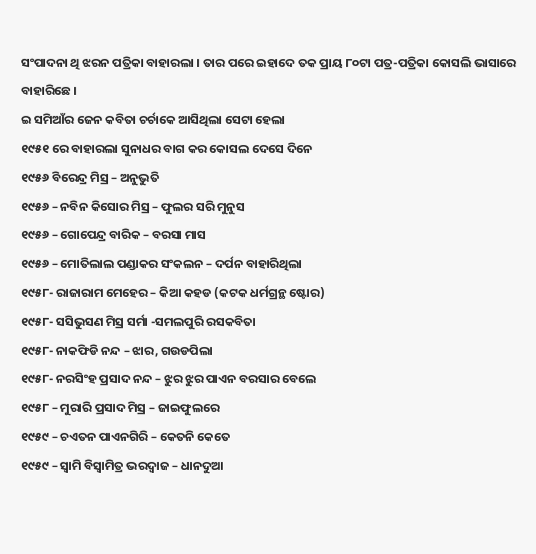ସଂପାଦନା ଥି ଝରନ ପତ୍ରିକା ବାହାରଲା । ତାର ପରେ ଇହାଦେ ତକ ପ୍ରାୟ ୮୦ଟା ପତ୍ର-ପତ୍ରିକା କୋସଲି ଭାସାରେ ବାହାରିଛେ ।
ଇ ସମିଆଁର ଜେନ କବିତା ଚର୍ଚାକେ ଆସିଥିଲା ସେଟା ହେଲା
୧୯୫୧ ରେ ବାହାରଲା ସୁନାଧର ବାଗ କର କୋସଲ ଦେସେ ଦିନେ
୧୯୫୬ ବିରେନ୍ଦ୍ର ମିସ୍ର – ଅନୁଭୁତି
୧୯୫୬ – ନବିନ କିସୋର ମିସ୍ର – ଫୁଲର ସରି ମୁନୁସ
୧୯୫୬ – ଗୋପେନ୍ଦ୍ର ବାରିକ – ବରସା ମାସ
୧୯୫୬ – ମୋତିଲାଲ ପଣ୍ଡାକର ସଂକଲନ – ଦର୍ପନ ବାହାରିଥିଲା
୧୯୫୮- ରାଜାରାମ ମେହେର – କିଆ କହଡ (କଟକ ଧର୍ମଗ୍ରନ୍ଥ ଷ୍ଟୋର)
୧୯୫୮- ସସିଭୁସଣ ମିସ୍ର ସର୍ମା -ସମଲପୁରି ରସକବିତା
୧୯୫୮- ନାକଫିଡି ନନ୍ଦ – ଝାର, ଗଉଡପିଲା
୧୯୫୮- ନରସିଂହ ପ୍ରସାଦ ନନ୍ଦ – ଝୁର ଝୁର ପାଏନ ବରସାର ବେଲେ
୧୯୫୮ – ମୁରାରି ପ୍ରସାଦ ମିସ୍ର – ଜାଇଫୁଲରେ
୧୯୫୯ – ଚଏତନ ପାଏନଗିରି – କେତନି କେତେ
୧୯୫୯ – ସ୍ୱାମି ବିସ୍ୱାମିତ୍ର ଭରଦ୍ୱାଜ – ଧାନଦୁଆ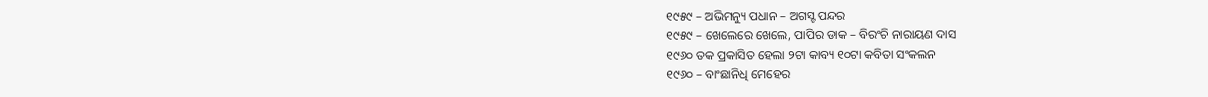୧୯୫୯ – ଅଭିମନ୍ୟୁ ପଧାନ – ଅଗସ୍ଟ ପନ୍ଦର
୧୯୫୯ – ଖେଲେରେ ଖେଲେ, ପାପିର ଡାକ – ବିରଂଚି ନାରାୟଣ ଦାସ
୧୯୬୦ ତକ ପ୍ରକାସିତ ହେଲା ୨ଟା କାବ୍ୟ ୧୦ଟା କବିତା ସଂକଲନ
୧୯୬୦ – ବାଂଛାନିଧି ମେହେର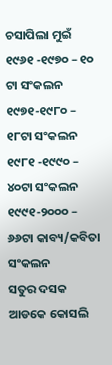ଚସାପିଲା ମୁଇଁ
୧୯୬୧ -୧୯୭୦ – ୧୦ ଟା ସଂକଲନ
୧୯୭୧-୧୯୮୦ – ୧୮ଟା ସଂକଲନ
୧୯୮୧ -୧୯୯୦ – ୪୦ଟା ସଂକଲନ
୧୯୯୧-୨୦୦୦ – ୬୬ଟା କାବ୍ୟ/କବିତା ସଂକଲନ
ସତୁର ଦସକ ଆଡକେ କୋସଲି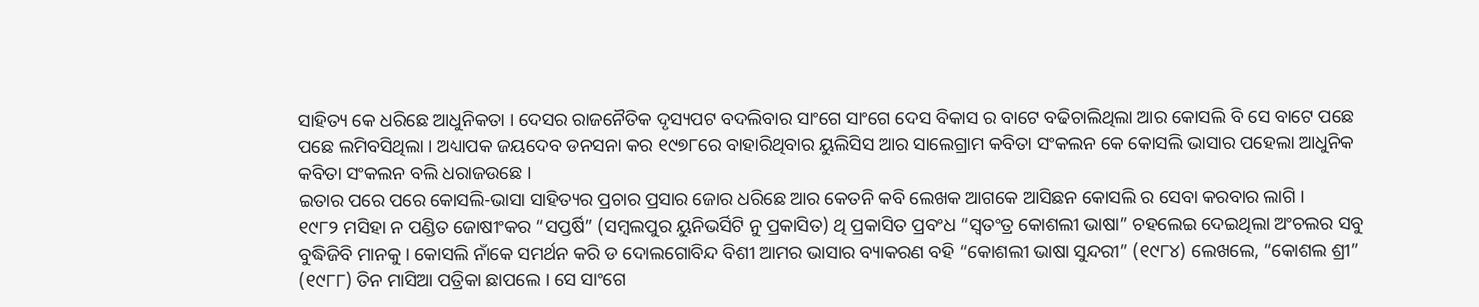ସାହିତ୍ୟ କେ ଧରିଛେ ଆଧୁନିକତା । ଦେସର ରାଜନୈତିକ ଦୃସ୍ୟପଟ ବଦଲିବାର ସାଂଗେ ସାଂଗେ ଦେସ ବିକାସ ର ବାଟେ ବଢିଚାଲିଥିଲା ଆର କୋସଲି ବି ସେ ବାଟେ ପଛେ ପଛେ ଲମିବସିଥିଲା । ଅଧ୍ୟାପକ ଜୟଦେବ ଡନସନା କର ୧୯୭୮ରେ ବାହାରିଥିବାର ୟୁଲିସିସ ଆର ସାଲେଗ୍ରାମ କବିତା ସଂକଲନ କେ କୋସଲି ଭାସାର ପହେଲା ଆଧୁନିକ କବିତା ସଂକଲନ ବଲି ଧରାଜଉଛେ ।
ଇତାର ପରେ ପରେ କୋସଲି-ଭାସା ସାହିତ୍ୟର ପ୍ରଚାର ପ୍ରସାର ଜୋର ଧରିଛେ ଆର କେତନି କବି ଲେଖକ ଆଗକେ ଆସିଛନ କୋସଲି ର ସେବା କରବାର ଲାଗି ।
୧୯୮୨ ମସିହା ନ ପଣ୍ଡିତ ଜୋଷୀଂକର “ସପ୍ତର୍ଷି” (ସମ୍ବଲପୁର ୟୁନିଭର୍ସିଟି ନୁ ପ୍ରକାସିତ) ଥି ପ୍ରକାସିତ ପ୍ରବଂଧ “ସ୍ୱତଂତ୍ର କୋଶଲୀ ଭାଷା” ଚହଲେଇ ଦେଇଥିଲା ଅଂଚଲର ସବୁ ବୁଦ୍ଧିଜିବି ମାନକୁ । କୋସଲି ନାଁକେ ସମର୍ଥନ କରି ଡ ଦୋଲଗୋବିନ୍ଦ ବିଶୀ ଆମର ଭାସାର ବ୍ୟାକରଣ ବହି “କୋଶଲୀ ଭାଷା ସୁନ୍ଦରୀ” (୧୯୮୪) ଲେଖଲେ, “କୋଶଲ ଶ୍ରୀ” (୧୯୮୮) ତିନ ମାସିଆ ପତ୍ରିକା ଛାପଲେ । ସେ ସାଂଗେ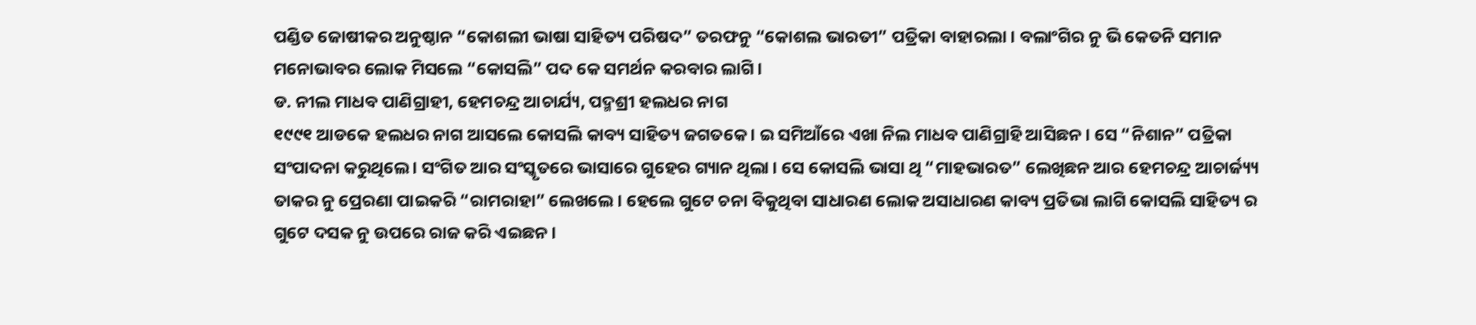ପଣ୍ଡିତ ଜୋଷୀକର ଅନୁଷ୍ଠାନ “କୋଶଲୀ ଭାଷା ସାହିତ୍ୟ ପରିଷଦ” ତରଫନୁ “କୋଶଲ ଭାରତୀ” ପତ୍ରିକା ବାହାରଲା । ବଲାଂଗିର ନୁ ଭି କେତନି ସମାନ ମନୋଭାବର ଲୋକ ମିସଲେ “କୋସଲି” ପଦ କେ ସମର୍ଥନ କରବାର ଲାଗି ।
ଡ. ନୀଲ ମାଧବ ପାଣିଗ୍ରାହୀ, ହେମଚନ୍ଦ୍ର ଆଚାର୍ଯ୍ୟ, ପଦ୍ମଶ୍ରୀ ହଲଧର ନାଗ
୧୯୯୧ ଆଡକେ ହଲଧର ନାଗ ଆସଲେ କୋସଲି କାବ୍ୟ ସାହିତ୍ୟ ଜଗତକେ । ଇ ସମିଆଁରେ ଏଖା ନିଲ ମାଧବ ପାଣିଗ୍ରାହି ଆସିଛନ । ସେ “ନିଶାନ” ପତ୍ରିକା ସଂପାଦନା କରୁଥିଲେ । ସଂଗିତ ଆର ସଂସ୍କୃତରେ ଭାସାରେ ଗୁହେର ଗ୍ୟାନ ଥିଲା । ସେ କୋସଲି ଭାସା ଥି “ମାହଭାରତ” ଲେଖିଛନ ଆର ହେମଚନ୍ଦ୍ର ଆଚାର୍ଜ୍ୟ୍ୟ ତାକର ନୁ ପ୍ରେରଣା ପାଇକରି “ରାମରାହା” ଲେଖଲେ । ହେଲେ ଗୁଟେ ଚନା ବିକୁଥିବା ସାଧାରଣ ଲୋକ ଅସାଧାରଣ କାବ୍ୟ ପ୍ରତିଭା ଲାଗି କୋସଲି ସାହିତ୍ୟ ର ଗୁଟେ ଦସକ ନୁ ଉପରେ ରାଜ କରି ଏଇଛନ ।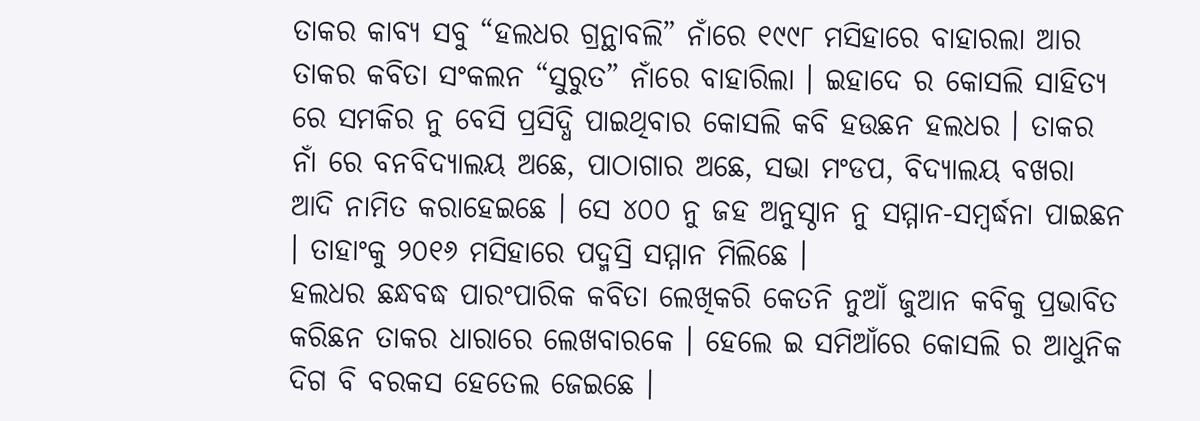ତାକର କାବ୍ୟ ସବୁ “ହଲଧର ଗ୍ରନ୍ଥାବଲି” ନାଁରେ ୧୯୯୮ ମସିହାରେ ବାହାରଲା ଆର ତାକର କବିତା ସଂକଲନ “ସୁରୁତ” ନାଁରେ ବାହାରିଲା । ଇହାଦେ ର କୋସଲି ସାହିତ୍ୟ ରେ ସମକିର ନୁ ବେସି ପ୍ରସିଦ୍ଧି ପାଇଥିବାର କୋସଲି କବି ହଉଛନ ହଲଧର । ତାକର ନାଁ ରେ ବନବିଦ୍ୟାଲୟ ଅଛେ, ପାଠାଗାର ଅଛେ, ସଭା ମଂଡପ, ବିଦ୍ୟାଲୟ ବଖରା ଆଦି ନାମିତ କରାହେଇଛେ । ସେ ୪୦୦ ନୁ ଜହ ଅନୁସ୍ଠାନ ନୁ ସମ୍ମାନ-ସମ୍ବର୍ଦ୍ଧନା ପାଇଛନ । ତାହାଂକୁ ୨୦୧୬ ମସିହାରେ ପଦ୍ମସ୍ରି ସମ୍ମାନ ମିଲିଛେ ।
ହଲଧର ଛନ୍ଧବଦ୍ଧ ପାରଂପାରିକ କବିତା ଲେଖିକରି କେତନି ନୁଆଁ ଜୁଆନ କବିକୁ ପ୍ରଭାବିତ କରିଛନ ତାକର ଧାରାରେ ଲେଖବାରକେ । ହେଲେ ଇ ସମିଆଁରେ କୋସଲି ର ଆଧୁନିକ ଦିଗ ବି ବରକସ ହେତେଲ ଜେଇଛେ ।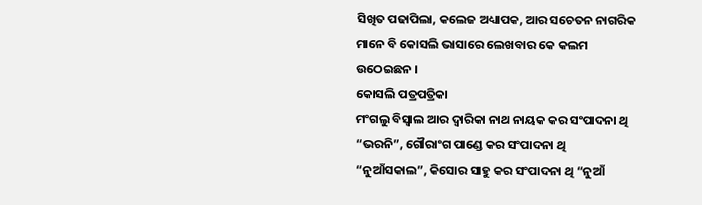ସିଖିତ ପଢାପିଲା, କଲେଜ ଅଧ୍ୟାପକ, ଆର ସଚେତନ ନାଗରିକ ମାନେ ବି କୋସଲି ଭାସାରେ ଲେଖବାର କେ କଲମ ଉଠେଇଛନ ।
କୋସଲି ପତ୍ରପତ୍ରିକା
ମଂଗଲୁ ବିସ୍ୱାଲ ଆର ଦ୍ୱାରିକା ନାଥ ନାୟକ କର ସଂପାଦନା ଥି “ଭରନି”, ଗୌରାଂଗ ପାଣ୍ଡେ କର ସଂପାଦନା ଥି “ନୁଆଁସକାଲ”, କିସୋର ସାହୁ କର ସଂପାଦନା ଥି “ନୁଆଁ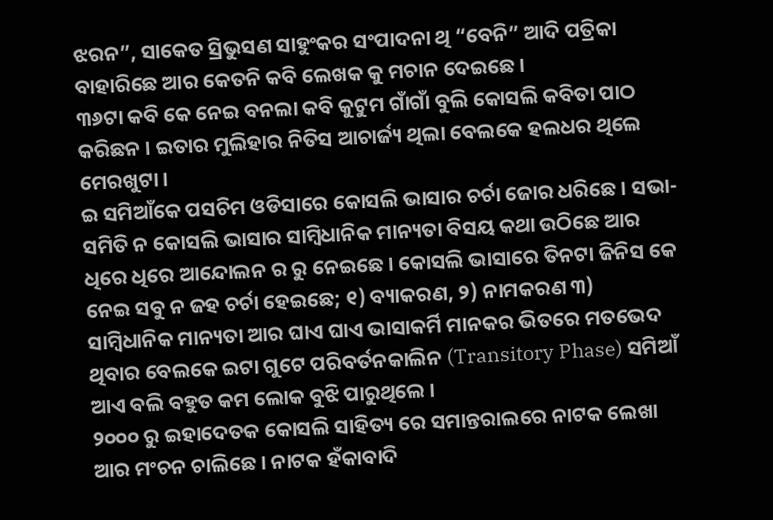ଝରନ”, ସାକେତ ସ୍ରିଭୁସଣ ସାହୁଂକର ସଂପାଦନା ଥି “ବେନି” ଆଦି ପତ୍ରିକା ବାହାରିଛେ ଆର କେତନି କବି ଲେଖକ କୁ ମଚାନ ଦେଇଛେ ।
୩୬ଟା କବି କେ ନେଇ ବନଲା କବି କୁଟୁମ ଗାଁଗାଁ ବୁଲି କୋସଲି କବିତା ପାଠ କରିଛନ । ଇତାର ମୁଲିହାର ନିତିସ ଆଚାର୍ଜ୍ୟ ଥିଲା ବେଲକେ ହଲଧର ଥିଲେ ମେରଖୁଟା ।
ଇ ସମିଆଁକେ ପସଚିମ ଓଡିସାରେ କୋସଲି ଭାସାର ଚର୍ଚା ଜୋର ଧରିଛେ । ସଭା-ସମିତି ନ କୋସଲି ଭାସାର ସାମ୍ବିଧାନିକ ମାନ୍ୟତା ବିସୟ କଥା ଉଠିଛେ ଆର ଧିରେ ଧିରେ ଆନ୍ଦୋଲନ ର ରୁ ନେଇଛେ । କୋସଲି ଭାସାରେ ତିନଟା ଜିନିସ କେ ନେଇ ସବୁ ନ ଜହ ଚର୍ଚା ହେଇଛେ; ୧) ବ୍ୟାକରଣ, ୨) ନାମକରଣ ୩) ସାମ୍ବିଧାନିକ ମାନ୍ୟତା ଆର ଘାଏ ଘାଏ ଭାସାକର୍ମି ମାନକର ଭିତରେ ମତଭେଦ ଥିବାର ବେଲକେ ଇଟା ଗୁଟେ ପରିବର୍ତନକାଲିନ (Transitory Phase) ସମିଆଁ ଆଏ ବଲି ବହୁତ କମ ଲୋକ ବୁଝି ପାରୁଥିଲେ ।
୨୦୦୦ ରୁ ଇହାଦେତକ କୋସଲି ସାହିତ୍ୟ ରେ ସମାନ୍ତରାଲରେ ନାଟକ ଲେଖା ଆର ମଂଚନ ଚାଲିଛେ । ନାଟକ ହଁକାବାଦି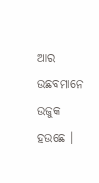ଆର ଉଛବମାନେ ଉଜୁକ ହଉଛେ ।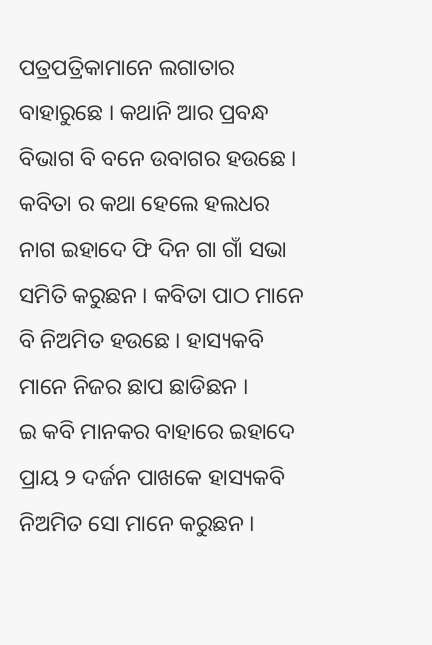ପତ୍ରପତ୍ରିକାମାନେ ଲଗାତାର ବାହାରୁଛେ । କଥାନି ଆର ପ୍ରବନ୍ଧ ବିଭାଗ ବି ବନେ ଉବାଗର ହଉଛେ । କବିତା ର କଥା ହେଲେ ହଲଧର ନାଗ ଇହାଦେ ଫି ଦିନ ଗା ଗାଁ ସଭା ସମିତି କରୁଛନ । କବିତା ପାଠ ମାନେ ବି ନିଅମିତ ହଉଛେ । ହାସ୍ୟକବି ମାନେ ନିଜର ଛାପ ଛାଡିଛନ ।
ଇ କବି ମାନକର ବାହାରେ ଇହାଦେ ପ୍ରାୟ ୨ ଦର୍ଜନ ପାଖକେ ହାସ୍ୟକବି ନିଅମିତ ସୋ ମାନେ କରୁଛନ ।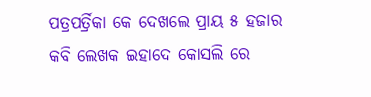ପତ୍ରପର୍ତ୍ରିକା କେ ଦେଖଲେ ପ୍ରାୟ ୫ ହଜାର କବି ଲେଖକ ଇହାଦେ କୋସଲି ରେ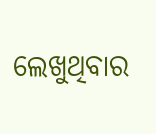ଲେଖୁଥିବାର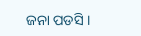ଜନା ପଡସି ।